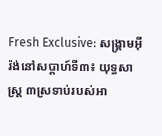Fresh Exclusive: សង្គ្រាមអ៊ីរ៉ង់នៅសប្តាហ៍ទី៣៖ យុទ្ធសាស្ត្រ ៣ស្រទាប់របស់អា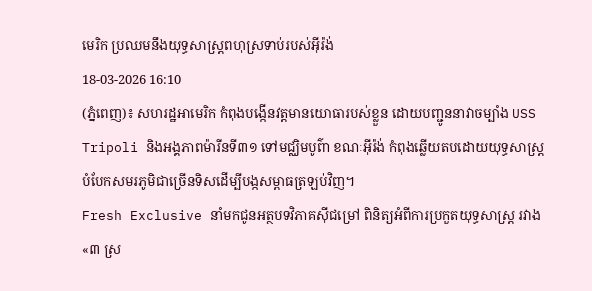មេរិក ប្រឈមនឹងយុទ្ធសាស្ត្រពហុស្រទាប់របស់អ៊ីរ៉ង់
18-03-2026 16:10
(ភ្នំពេញ)៖ សហរដ្ឋអាមេរិក កំពុងបង្កើនវត្តមានយោធារបស់ខ្លួន ដោយបញ្ជូននាវាចម្បាំង USS Tripoli និងអង្គភាពម៉ារីនទី៣១ ទៅមជ្ឈិមបូព៌ា ខណៈអ៊ីរ៉ង់ កំពុងឆ្លើយតបដោយយុទ្ធសាស្ត្របំបែកសមរភូមិជាច្រើនទិសដើម្បីបង្កសម្ពាធត្រឡប់វិញ។
Fresh Exclusive នាំមកជូនអត្ថបទវិភាគស៊ីជម្រៅ ពិនិត្យអំពីការប្រកួតយុទ្ធសាស្ត្រ រវាង «៣ ស្រ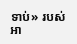ទាប់» របស់អា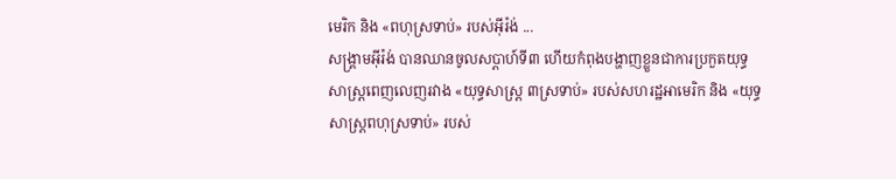មេរិក និង «ពហុស្រទាប់» របស់អ៊ីរ៉ង់ ...
សង្គ្រាមអ៊ីរ៉ង់ បានឈានចូលសប្តាហ៍ទី៣ ហើយកំពុងបង្ហាញខ្លួនជាការប្រកួតយុទ្ធសាស្ត្រពេញលេញរវាង «យុទ្ធសាស្ត្រ ៣ស្រទាប់» របស់សហរដ្ឋអាមេរិក និង «យុទ្ធសាស្ត្រពហុស្រទាប់» របស់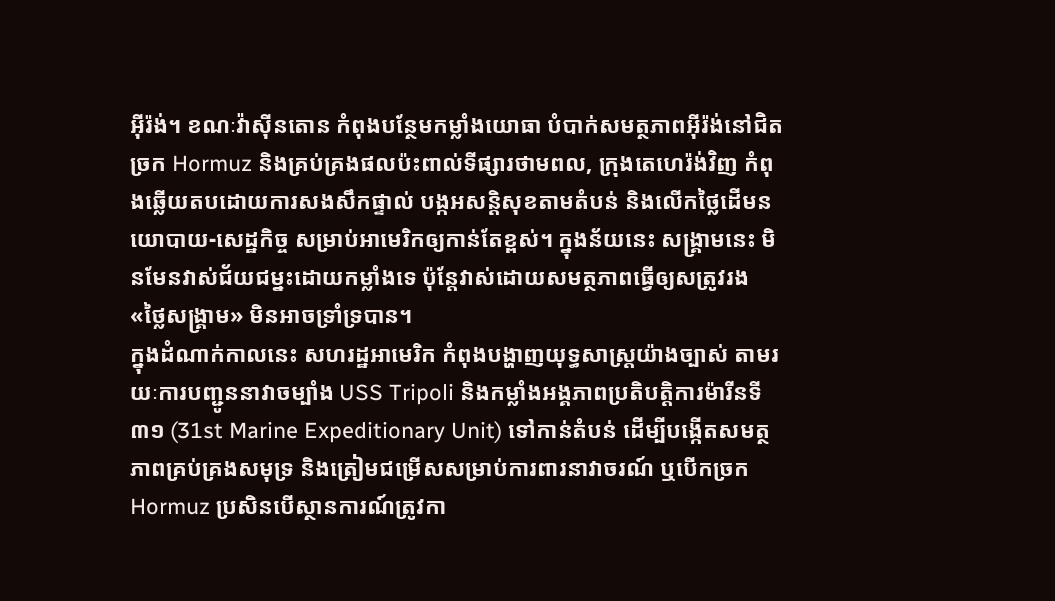អ៊ីរ៉ង់។ ខណៈវ៉ាស៊ីនតោន កំពុងបន្ថែមកម្លាំងយោធា បំបាក់សមត្ថភាពអ៊ីរ៉ង់នៅជិតច្រក Hormuz និងគ្រប់គ្រងផលប៉ះពាល់ទីផ្សារថាមពល, ក្រុងតេហេរ៉ង់វិញ កំពុងឆ្លើយតបដោយការសងសឹកផ្ទាល់ បង្កអសន្តិសុខតាមតំបន់ និងលើកថ្លៃដើមនយោបាយ-សេដ្ឋកិច្ច សម្រាប់អាមេរិកឲ្យកាន់តែខ្ពស់។ ក្នុងន័យនេះ សង្គ្រាមនេះ មិនមែនវាស់ជ័យជម្នះដោយកម្លាំងទេ ប៉ុន្តែវាស់ដោយសមត្ថភាពធ្វើឲ្យសត្រូវរង «ថ្លៃសង្គ្រាម» មិនអាចទ្រាំទ្របាន។
ក្នុងដំណាក់កាលនេះ សហរដ្ឋអាមេរិក កំពុងបង្ហាញយុទ្ធសាស្ត្រយ៉ាងច្បាស់ តាមរយៈការបញ្ជូននាវាចម្បាំង USS Tripoli និងកម្លាំងអង្គភាពប្រតិបត្តិការម៉ារីនទី៣១ (31st Marine Expeditionary Unit) ទៅកាន់តំបន់ ដើម្បីបង្កើតសមត្ថភាពគ្រប់គ្រងសមុទ្រ និងត្រៀមជម្រើសសម្រាប់ការពារនាវាចរណ៍ ឬបើកច្រក Hormuz ប្រសិនបើស្ថានការណ៍ត្រូវកា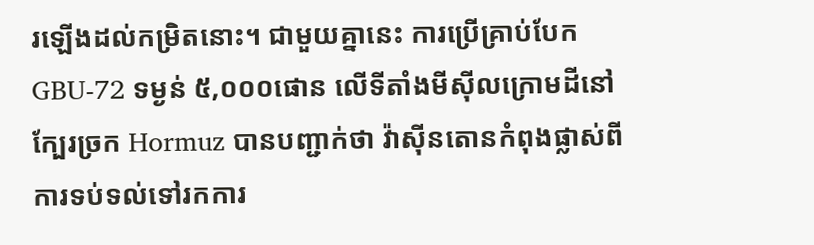រឡើងដល់កម្រិតនោះ។ ជាមួយគ្នានេះ ការប្រើគ្រាប់បែក GBU-72 ទម្ងន់ ៥,០០០ផោន លើទីតាំងមីស៊ីលក្រោមដីនៅក្បែរច្រក Hormuz បានបញ្ជាក់ថា វ៉ាស៊ីនតោនកំពុងផ្លាស់ពីការទប់ទល់ទៅរកការ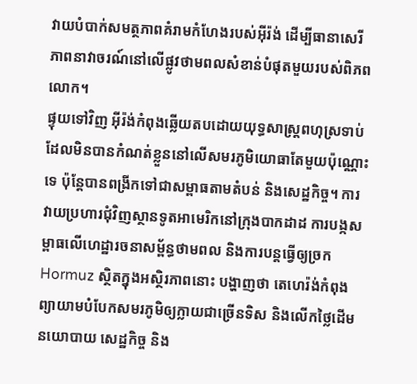វាយបំបាក់សមត្ថភាពគំរាមកំហែងរបស់អ៊ីរ៉ង់ ដើម្បីធានាសេរីភាពនាវាចរណ៍នៅលើផ្លូវថាមពលសំខាន់បំផុតមួយរបស់ពិភពលោក។
ផ្ទុយទៅវិញ អ៊ីរ៉ង់កំពុងឆ្លើយតបដោយយុទ្ធសាស្ត្រពហុស្រទាប់ ដែលមិនបានកំណត់ខ្លួននៅលើសមរភូមិយោធាតែមួយប៉ុណ្ណោះទេ ប៉ុន្តែបានពង្រីកទៅជាសម្ពាធតាមតំបន់ និងសេដ្ឋកិច្ច។ ការវាយប្រហារជុំវិញស្ថានទូតអាមេរិកនៅក្រុងបាកដាដ ការបង្កសម្ពាធលើហេដ្ឋារចនាសម្ព័ន្ធថាមពល និងការបន្តធ្វើឲ្យច្រក Hormuz ស្ថិតក្នុងអស្ថិរភាពនោះ បង្ហាញថា តេហេរ៉ង់កំពុងព្យាយាមបំបែកសមរភូមិឲ្យក្លាយជាច្រើនទិស និងលើកថ្លៃដើមនយោបាយ សេដ្ឋកិច្ច និង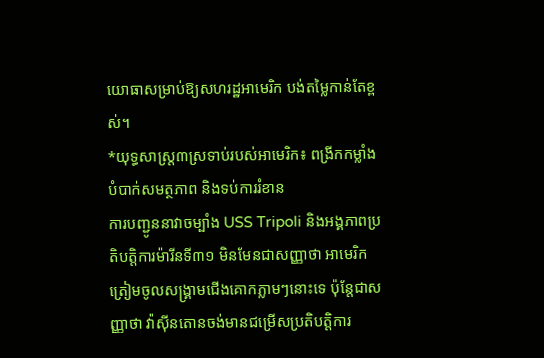យោធាសម្រាប់ឱ្យសហរដ្ឋអាមេរិក បង់តម្លៃកាន់តែខ្ពស់។
*យុទ្ធសាស្ត្រ៣ស្រទាប់របស់អាមេរិក៖ ពង្រីកកម្លាំង បំបាក់សមត្ថភាព និងទប់ការរំខាន
ការបញ្ជូននាវាចម្បាំង USS Tripoli និងអង្គភាពប្រតិបត្តិការម៉ារីនទី៣១ មិនមែនជាសញ្ញាថា អាមេរិក ត្រៀមចូលសង្គ្រាមជើងគោកភ្លាមៗនោះទេ ប៉ុន្តែជាសញ្ញាថា វ៉ាស៊ីនតោនចង់មានជម្រើសប្រតិបត្តិការ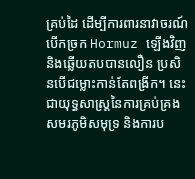គ្រប់ដៃ ដើម្បីការពារនាវាចរណ៍បើកច្រក Hormuz ឡើងវិញ និងឆ្លើយតបបានលឿន ប្រសិនបើជម្លោះកាន់តែពង្រីក។ នេះជាយុទ្ធសាស្ត្រនៃការគ្រប់គ្រងសមរភូមិសមុទ្រ និងការប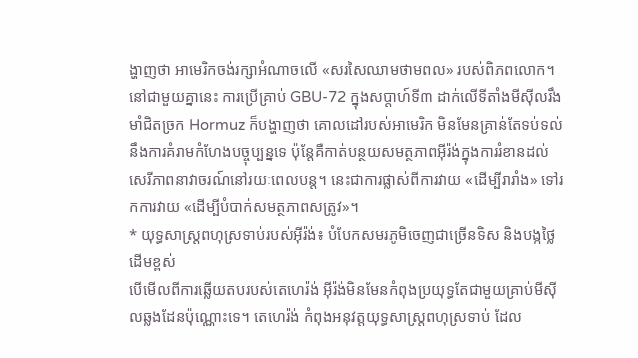ង្ហាញថា អាមេរិកចង់រក្សាអំណាចលើ «សរសៃឈាមថាមពល» របស់ពិភពលោក។
នៅជាមួយគ្នានេះ ការប្រើគ្រាប់ GBU-72 ក្នុងសប្តាហ៍ទី៣ ដាក់លើទីតាំងមីស៊ីលរឹងមាំជិតច្រក Hormuz ក៏បង្ហាញថា គោលដៅរបស់អាមេរិក មិនមែនគ្រាន់តែទប់ទល់នឹងការគំរាមកំហែងបច្ចុប្បន្នទេ ប៉ុន្តែគឺកាត់បន្ថយសមត្ថភាពអ៊ីរ៉ង់ក្នុងការរំខានដល់សេរីភាពនាវាចរណ៍នៅរយៈពេលបន្ត។ នេះជាការផ្លាស់ពីការវាយ «ដើម្បីរារាំង» ទៅរកការវាយ «ដើម្បីបំបាក់សមត្ថភាពសត្រូវ»។
* យុទ្ធសាស្ត្រពហុស្រទាប់របស់អ៊ីរ៉ង់៖ បំបែកសមរភូមិចេញជាច្រើនទិស និងបង្កថ្លៃដើមខ្ពស់
បើមើលពីការឆ្លើយតបរបស់តេហេរ៉ង់ អ៊ីរ៉ង់មិនមែនកំពុងប្រយុទ្ធតែជាមួយគ្រាប់មីស៊ីលឆ្លងដែនប៉ុណ្ណោះទេ។ តេហេរ៉ង់ កំពុងអនុវត្តយុទ្ធសាស្ត្រពហុស្រទាប់ ដែល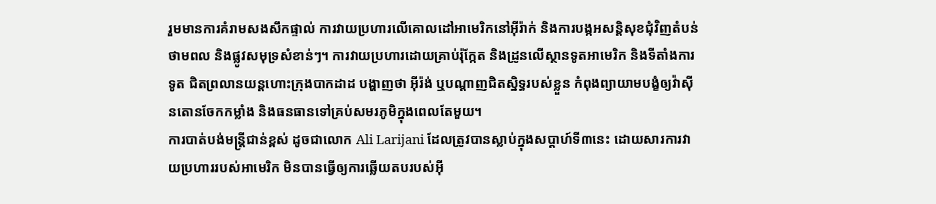រួមមានការគំរាមសងសឹកផ្ទាល់ ការវាយប្រហារលើគោលដៅអាមេរិកនៅអ៊ីរ៉ាក់ និងការបង្កអសន្តិសុខជុំវិញតំបន់ថាមពល និងផ្លូវសមុទ្រសំខាន់ៗ។ ការវាយប្រហារដោយគ្រាប់រ៉ុក្កែត និងដ្រូនលើស្ថានទូតអាមេរិក និងទីតាំងការទូត ជិតព្រលានយន្តហោះក្រុងបាកដាដ បង្ហាញថា អ៊ីរ៉ង់ ឬបណ្តាញជិតស្និទ្ធរបស់ខ្លួន កំពុងព្យាយាមបង្ខំឲ្យវ៉ាស៊ីនតោនចែកកម្លាំង និងធនធានទៅគ្រប់សមរភូមិក្នុងពេលតែមួយ។
ការបាត់បង់មន្ត្រីជាន់ខ្ពស់ ដូចជាលោក Ali Larijani ដែលត្រូវបានស្លាប់ក្នុងសប្តាហ៍ទី៣នេះ ដោយសារការវាយប្រហាររបស់អាមេរិក មិនបានធ្វើឲ្យការឆ្លើយតបរបស់អ៊ី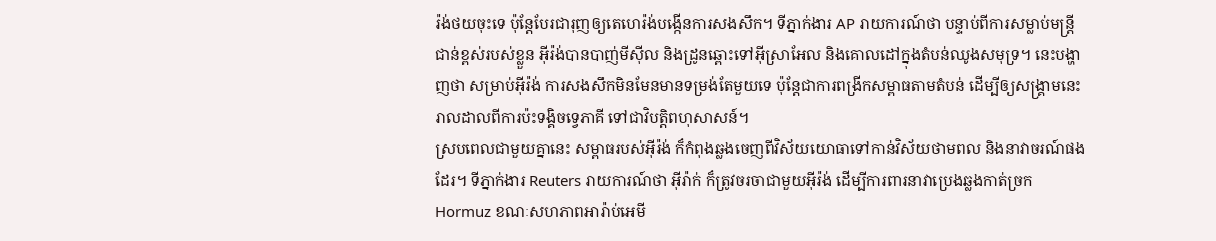រ៉ង់ថយចុះទេ ប៉ុន្តែបែរជារុញឲ្យតេហេរ៉ង់បង្កើនការសងសឹក។ ទីភ្នាក់ងារ AP រាយការណ៍ថា បន្ទាប់ពីការសម្លាប់មន្រ្តីជាន់ខ្ពស់របស់ខ្លួន អ៊ីរ៉ង់បានបាញ់មីស៊ីល និងដ្រូនឆ្ពោះទៅអ៊ីស្រាអែល និងគោលដៅក្នុងតំបន់ឈូងសមុទ្រ។ នេះបង្ហាញថា សម្រាប់អ៊ីរ៉ង់ ការសងសឹកមិនមែនមានទម្រង់តែមួយទេ ប៉ុន្តែជាការពង្រីកសម្ពាធតាមតំបន់ ដើម្បីឲ្យសង្គ្រាមនេះរាលដាលពីការប៉ះទង្គិចទ្វេភាគី ទៅជាវិបត្តិពហុសាសន៍។
ស្របពេលជាមួយគ្នានេះ សម្ពាធរបស់អ៊ីរ៉ង់ ក៏កំពុងឆ្លងចេញពីវិស័យយោធាទៅកាន់វិស័យថាមពល និងនាវាចរណ៍ផងដែរ។ ទីភ្នាក់ងារ Reuters រាយការណ៍ថា អ៊ីរ៉ាក់ ក៏ត្រូវចរចាជាមួយអ៊ីរ៉ង់ ដើម្បីការពារនាវាប្រេងឆ្លងកាត់ច្រក Hormuz ខណៈសហភាពអារ៉ាប់អេមី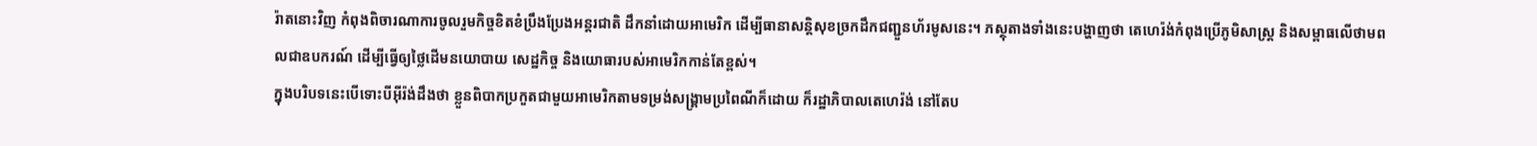រ៉ាតនោះវិញ កំពុងពិចារណាការចូលរួមកិច្ចខិតខំប្រឹងប្រែងអន្តរជាតិ ដឹកនាំដោយអាមេរិក ដើម្បីធានាសន្តិសុខច្រកដឹកជញ្ជួនហ័រមូសនេះ។ ភស្ថុតាងទាំងនេះបង្ហាញថា តេហេរ៉ង់កំពុងប្រើភូមិសាស្ត្រ និងសម្ពាធលើថាមពលជាឧបករណ៍ ដើម្បីធ្វើឲ្យថ្លៃដើមនយោបាយ សេដ្ឋកិច្ច និងយោធារបស់អាមេរិកកាន់តែខ្ពស់។
ក្នុងបរិបទនេះបើទោះបីអ៊ីរ៉ង់ដឹងថា ខ្លួនពិបាកប្រកួតជាមួយអាមេរិកតាមទម្រង់សង្គ្រាមប្រពៃណីក៏ដោយ ក៏រដ្ឋាភិបាលតេហេរ៉ង់ នៅតែប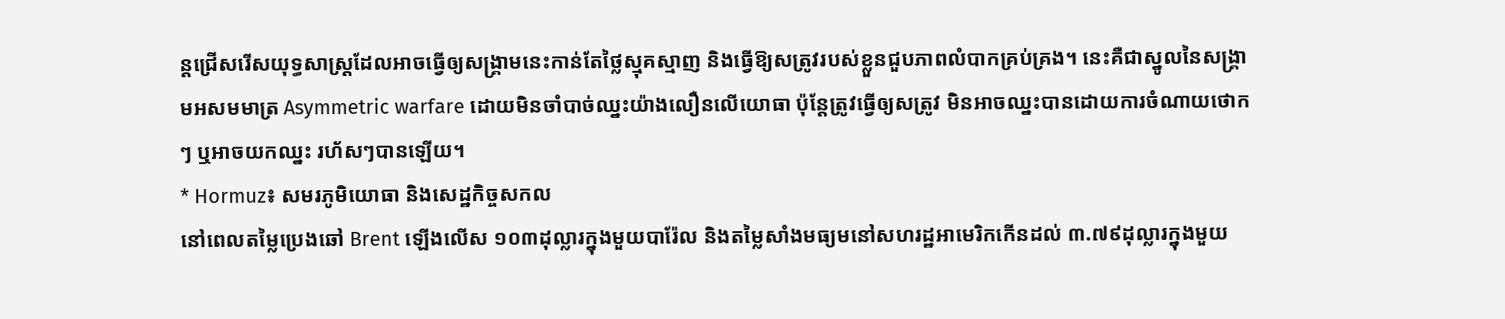ន្តជ្រើសរើសយុទ្ធសាស្ត្រដែលអាចធ្វើឲ្យសង្គ្រាមនេះកាន់តែថ្លៃស្មុគស្មាញ និងធ្វើឱ្យសត្រូវរបស់ខ្លួនជួបភាពលំបាកគ្រប់គ្រង។ នេះគឺជាស្នូលនៃសង្គ្រាមអសមមាត្រ Asymmetric warfare ដោយមិនចាំបាច់ឈ្នះយ៉ាងលឿនលើយោធា ប៉ុន្តែត្រូវធ្វើឲ្យសត្រូវ មិនអាចឈ្នះបានដោយការចំណាយថោកៗ ឬអាចយកឈ្នះ រហ័សៗបានឡើយ។
* Hormuz៖ សមរភូមិយោធា និងសេដ្ឋកិច្ចសកល
នៅពេលតម្លៃប្រេងឆៅ Brent ឡើងលើស ១០៣ដុល្លារក្នុងមួយបារ៉ែល និងតម្លៃសាំងមធ្យមនៅសហរដ្ឋអាមេរិកកើនដល់ ៣.៧៩ដុល្លារក្នុងមួយ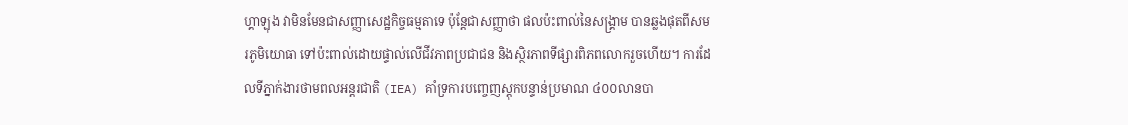ហ្គាឡុង វាមិនមែនជាសញ្ញាសេដ្ឋកិច្ចធម្មតាទេ ប៉ុន្តែជាសញ្ញាថា ផលប៉ះពាល់នៃសង្គ្រាម បានឆ្លងផុតពីសមរភូមិយោធា ទៅប៉ះពាល់ដោយផ្ទាល់លើជីវភាពប្រជាជន និងស្ថិរភាពទីផ្សារពិភពលោករួចហើយ។ ការដែលទីភ្នាក់ងារថាមពលអន្តរជាតិ (IEA) គាំទ្រការបញ្ចេញស្តុកបន្ទាន់ប្រមាណ ៤០០លានបា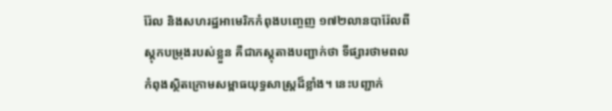រ៉ែល និងសហរដ្ឋអាមេរិកកំពុងបញ្ចេញ ១៧២លានបារ៉ែលពីស្តុកបម្រុងរបស់ខ្លួន គឺជាភស្តុតាងបញ្ជាក់ថា ទីផ្សារថាមពលកំពុងស្ថិតក្រោមសម្ពាធយុទ្ធសាស្ត្រដ៏ខ្លាំង។ នេះបញ្ជាក់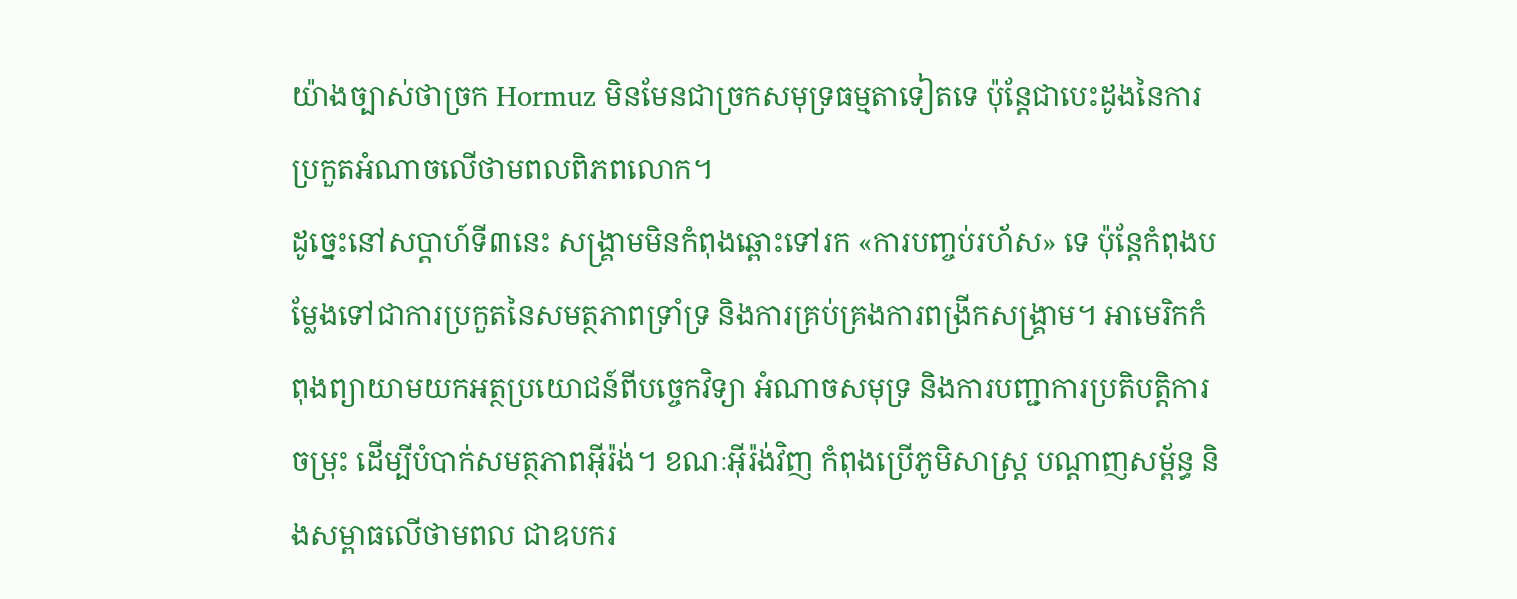យ៉ាងច្បាស់ថាច្រក Hormuz មិនមែនជាច្រកសមុទ្រធម្មតាទៀតទេ ប៉ុន្តែជាបេះដូងនៃការប្រកួតអំណាចលើថាមពលពិភពលោក។
ដូច្នេះនៅសប្តាហ៍ទី៣នេះ សង្គ្រាមមិនកំពុងឆ្ពោះទៅរក «ការបញ្ចប់រហ័ស» ទេ ប៉ុន្តែកំពុងបម្លែងទៅជាការប្រកួតនៃសមត្ថភាពទ្រាំទ្រ និងការគ្រប់គ្រងការពង្រីកសង្គ្រាម។ អាមេរិកកំពុងព្យាយាមយកអត្ថប្រយោជន៍ពីបច្ចេកវិទ្យា អំណាចសមុទ្រ និងការបញ្ជាការប្រតិបត្តិការចម្រុះ ដើម្បីបំបាក់សមត្ថភាពអ៊ីរ៉ង់។ ខណៈអ៊ីរ៉ង់វិញ កំពុងប្រើភូមិសាស្ត្រ បណ្តាញសម្ព័ន្ធ និងសម្ពាធលើថាមពល ជាឧបករ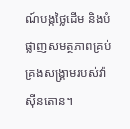ណ៍បង្កថ្លៃដើម និងបំផ្លាញសមត្ថភាពគ្រប់គ្រងសង្គ្រាមរបស់វ៉ាស៊ីនតោន។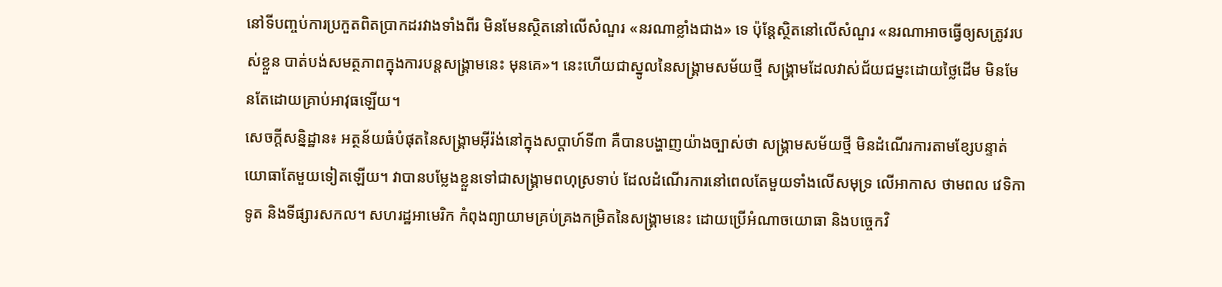នៅទីបញ្ចប់ការប្រកួតពិតប្រាកដរវាងទាំងពីរ មិនមែនស្ថិតនៅលើសំណួរ «នរណាខ្លាំងជាង» ទេ ប៉ុន្តែស្ថិតនៅលើសំណួរ «នរណាអាចធ្វើឲ្យសត្រូវរបស់ខ្លួន បាត់បង់សមត្ថភាពក្នុងការបន្តសង្គ្រាមនេះ មុនគេ»។ នេះហើយជាស្នូលនៃសង្គ្រាមសម័យថ្មី សង្គ្រាមដែលវាស់ជ័យជម្នះដោយថ្លៃដើម មិនមែនតែដោយគ្រាប់អាវុធឡើយ។
សេចក្តីសន្និដ្ឋាន៖ អត្ថន័យធំបំផុតនៃសង្គ្រាមអ៊ីរ៉ង់នៅក្នុងសប្តាហ៍ទី៣ គឺបានបង្ហាញយ៉ាងច្បាស់ថា សង្គ្រាមសម័យថ្មី មិនដំណើរការតាមខ្សែបន្ទាត់យោធាតែមួយទៀតឡើយ។ វាបានបម្លែងខ្លួនទៅជាសង្គ្រាមពហុស្រទាប់ ដែលដំណើរការនៅពេលតែមួយទាំងលើសមុទ្រ លើអាកាស ថាមពល វេទិកាទូត និងទីផ្សារសកល។ សហរដ្ឋអាមេរិក កំពុងព្យាយាមគ្រប់គ្រងកម្រិតនៃសង្គ្រាមនេះ ដោយប្រើអំណាចយោធា និងបច្ចេកវិ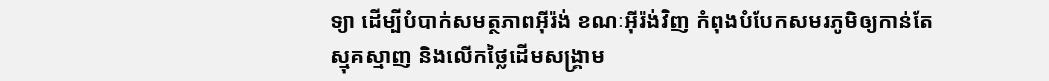ទ្យា ដើម្បីបំបាក់សមត្ថភាពអ៊ីរ៉ង់ ខណៈអ៊ីរ៉ង់វិញ កំពុងបំបែកសមរភូមិឲ្យកាន់តែស្មុគស្មាញ និងលើកថ្លៃដើមសង្គ្រាម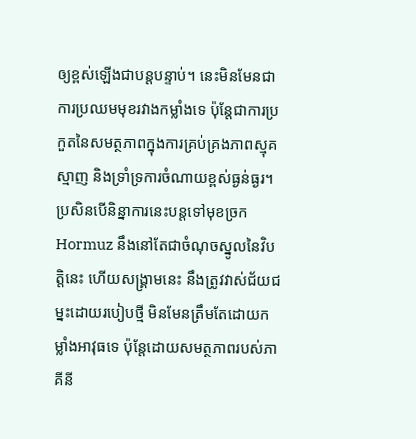ឲ្យខ្ពស់ឡើងជាបន្តបន្ទាប់។ នេះមិនមែនជាការប្រឈមមុខរវាងកម្លាំងទេ ប៉ុន្តែជាការប្រកួតនៃសមត្ថភាពក្នុងការគ្រប់គ្រងភាពស្មុគស្មាញ និងទ្រាំទ្រការចំណាយខ្ពស់ធ្ងន់ធ្ងរ។
ប្រសិនបើនិន្នាការនេះបន្តទៅមុខច្រក Hormuz នឹងនៅតែជាចំណុចស្នូលនៃវិបត្តិនេះ ហើយសង្គ្រាមនេះ នឹងត្រូវវាស់ជ័យជម្នះដោយរបៀបថ្មី មិនមែនត្រឹមតែដោយកម្លាំងអាវុធទេ ប៉ុន្តែដោយសមត្ថភាពរបស់ភាគីនី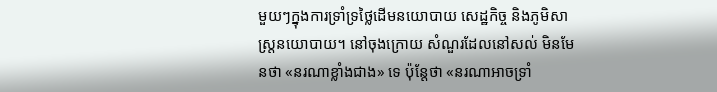មួយៗក្នុងការទ្រាំទ្រថ្លៃដើមនយោបាយ សេដ្ឋកិច្ច និងភូមិសាស្ត្រនយោបាយ។ នៅចុងក្រោយ សំណួរដែលនៅសល់ មិនមែនថា «នរណាខ្លាំងជាង» ទេ ប៉ុន្តែថា «នរណាអាចទ្រាំ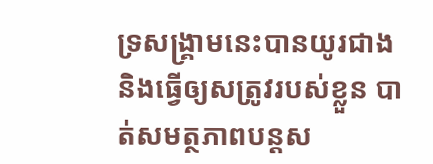ទ្រសង្គ្រាមនេះបានយូរជាង និងធ្វើឲ្យសត្រូវរបស់ខ្លួន បាត់សមត្ថភាពបន្តស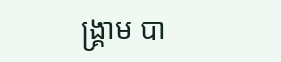ង្គ្រាម បា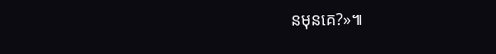នមុនគេ?»៕